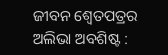ଜୀବନ ଶ୍ଵେତପତ୍ରର ଅଲିଭା ଅବଶିଷ୍ଟ :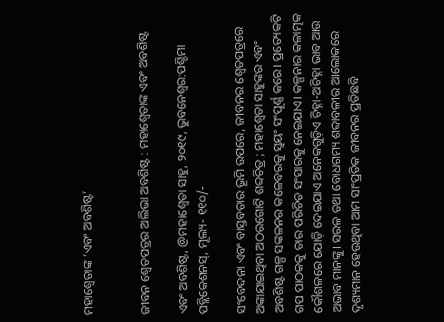ମହାଶ୍ଵେତାଙ୍କ ‘ଏବଂ ଅବଶିଷ୍ଟ’


ଜୀବନ ଶ୍ଵେତପତ୍ରର ଅଲିଭା ଅବଶିଷ୍ଟ : ମହାଶ୍ଵେତାଙ୍କ ଏବଂ ଅବଶିଷ୍ଟ

ଏବଂ ଅବଶିଷ୍ଟ, @ମହାଶ୍ଵେତା ସାହୁ, ୨୦୧୯, ଭୁବନେଶ୍ୱର:ପଶ୍ଚିମା ପବ୍ଲିକେଶନସ୍, ମୂଲ୍ୟ- ୧୧୦/-

ସଂବେଦନା ଏବଂ ବାସ୍ତବତାର ଭୂମି ଉପରେ, ଜୀବନର ଶ୍ଵେତପତ୍ରରେ ଅଙ୍କାଯାଇଥିବା ଅଠରଗୋଟି ଶବ୍ଦଚିତ୍ର ; ମହାଶ୍ଵେତା ସାହୁଙ୍କର ଏବଂ ଅବଶିଷ୍ଟ ଗଳ୍ପ ସଙ୍କଳନର କଳେବରକୁ ସ୍ଵୟଂ ସଂପୂର୍ଣ୍ଣ କରେ। ପ୍ରତ୍ୟେକଟି ଗପ ପାଠକକୁ ତାର ପରିଚିତ ସଂସାରକୁ ନେଇଯାଏ। କଳ୍ପନାର କଳାତ୍ମକ କୌଶଳରେ ଯୋଡ଼ି ଦେଇଯାଏ ଅନେକଗୁଡ଼ିଏ ଚିହ୍ନା-ଅଚିହ୍ନା ଭାବ ଆଉ ଅଭାବ ମାନଙ୍କୁ। ସରଳ ତଥା ବୋଧଗମ୍ୟ ଶବ୍ଦାବଳୀର ଆଲୋକରେ ଦୃଶ୍ୟମାନ ହେଉଥିବା ଆମ ସାଂପ୍ରତିକ ଜୀବନର ପ୍ରତିଛବି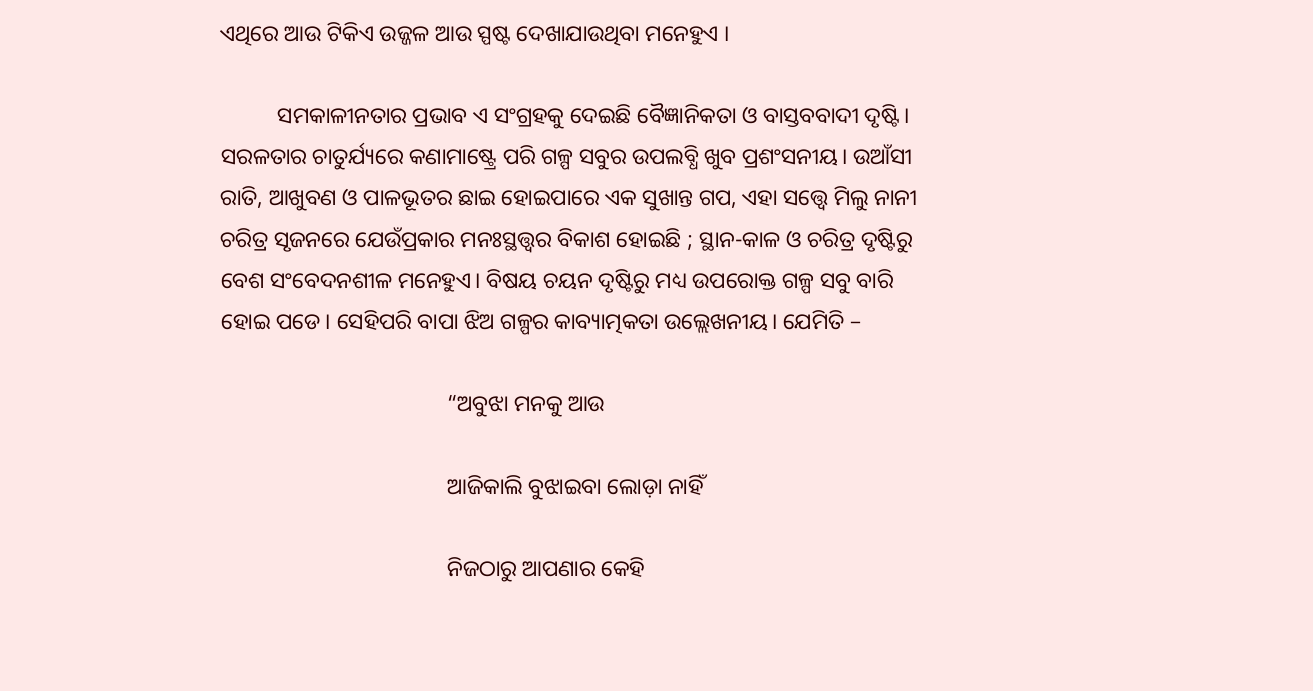ଏଥିରେ ଆଉ ଟିକିଏ ଉଜ୍ଜଳ ଆଉ ସ୍ପଷ୍ଟ ଦେଖାଯାଉଥିବା ମନେହୁଏ ।

          ସମକାଳୀନତାର ପ୍ରଭାବ ଏ ସଂଗ୍ରହକୁ ଦେଇଛି ବୈଜ୍ଞାନିକତା ଓ ବାସ୍ତବବାଦୀ ଦୃଷ୍ଟି। ସରଳତାର ଚାତୁର୍ଯ୍ୟରେ କଣାମାଷ୍ଟ୍ରେ ପରି ଗଳ୍ପ ସବୁର ଉପଲବ୍ଧି ଖୁବ ପ୍ରଶଂସନୀୟ। ଉଆଁସୀ ରାତି, ଆଖୁବଣ ଓ ପାଳଭୂତର ଛାଇ ହୋଇପାରେ ଏକ ସୁଖାନ୍ତ ଗପ, ଏହା ସତ୍ତ୍ଵେ ମିଲୁ ନାନୀ ଚରିତ୍ର ସୃଜନରେ ଯେଉଁପ୍ରକାର ମନଃସ୍ଥତ୍ତ୍ଵର ବିକାଶ ହୋଇଛି ; ସ୍ଥାନ-କାଳ ଓ ଚରିତ୍ର ଦୃଷ୍ଟିରୁ ବେଶ ସଂବେଦନଶୀଳ ମନେହୁଏ। ବିଷୟ ଚୟନ ଦୃଷ୍ଟିରୁ ମଧ୍ୟ ଉପରୋକ୍ତ ଗଳ୍ପ ସବୁ ବାରି ହୋଇ ପଡେ। ସେହିପରି ବାପା ଝିଅ ଗଳ୍ପର କାବ୍ୟାତ୍ମକତା ଉଲ୍ଲେଖନୀୟ। ଯେମିତି –

                                        “ଅବୁଝା ମନକୁ ଆଉ

                                        ଆଜିକାଲି ବୁଝାଇବା ଲୋଡ଼ା ନାହିଁ

                                        ନିଜଠାରୁ ଆପଣାର କେହି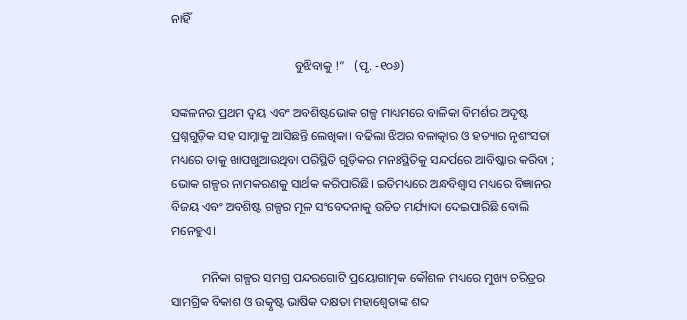ନାହିଁ

                                        ବୁଝିବାକୁ !”   (ପୃ. -୧୦୬)

ସଙ୍କଳନର ପ୍ରଥମ ଦ୍ୱୟ ଏବଂ ଅବଶିଷ୍ଟଭୋକ ଗଳ୍ପ ମାଧ୍ୟମରେ ବାଳିକା ବିମର୍ଶର ଅଦୃଷ୍ଟ ପ୍ରଶ୍ନଗୁଡ଼ିକ ସହ ସାମ୍ନାକୁ ଆସିଛନ୍ତି ଲେଖିକା। ବଢିଲା ଝିଅର ବଳାତ୍କାର ଓ ହତ୍ୟାର ନୃଶଂସତା ମଧ୍ୟରେ ତାକୁ ଖାପଖୁଆଉଥିବା ପରିସ୍ଥିତି ଗୁଡ଼ିକର ମନଃସ୍ଥିତିକୁ ସନ୍ଦର୍ପରେ ଆବିଷ୍କାର କରିବା ; ଭୋକ ଗଳ୍ପର ନାମକରଣକୁ ସାର୍ଥକ କରିପାରିଛି। ଇତିମଧ୍ୟରେ ଅନ୍ଧବିଶ୍ଵାସ ମଧ୍ୟରେ ବିଜ୍ଞାନର ବିଜୟ ଏବଂ ଅବଶିଷ୍ଟ ଗଳ୍ପର ମୂଳ ସଂବେଦନାକୁ ଉଚିତ ମର୍ଯ୍ୟାଦା ଦେଇପାରିଛି ବୋଲି ମନେହୁଏ।

          ମନିକା ଗଳ୍ପର ସମଗ୍ର ପନ୍ଦରଗୋଟି ପ୍ରୟୋଗାତ୍ମକ କୌଶଳ ମଧ୍ୟରେ ମୁଖ୍ୟ ଚରିତ୍ରର ସାମଗ୍ରିକ ବିକାଶ ଓ ଉତ୍କୃଷ୍ଟ ଭାଷିକ ଦକ୍ଷତା ମହାଶ୍ଵେତାଙ୍କ ଶବ୍ଦ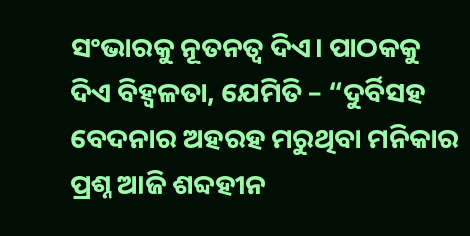ସଂଭାରକୁ ନୂତନତ୍ଵ ଦିଏ। ପାଠକକୁ ଦିଏ ବିହ୍ଵଳତା, ଯେମିତି – “ଦୁର୍ବିସହ ବେଦନାର ଅହରହ ମରୁଥିବା ମନିକାର ପ୍ରଶ୍ନ ଆଜି ଶବ୍ଦହୀନ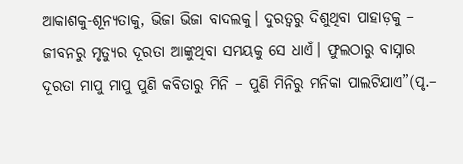ଆକାଶକୁ-ଶୂନ୍ୟତାକୁ, ଭିଜା ଭିଜା ବାଦଲକୁ। ଦୁରତ୍ଵରୁ ଦିଶୁଥିବା ପାହାଡ଼କୁ – ଜୀବନରୁ ମୃତ୍ୟୁର ଦୂରତା ଆଙ୍କୁଥିବା ସମୟକୁ ସେ ଧାଏଁ। ଫୁଲଠାରୁ ବାସ୍ନାର ଦୂରତା ମାପୁ ମାପୁ ପୁଣି କବିତାରୁ ମିନି – ପୁଣି ମିନିରୁ ମନିକା ପାଲଟିଯାଏ”(ପୃ.–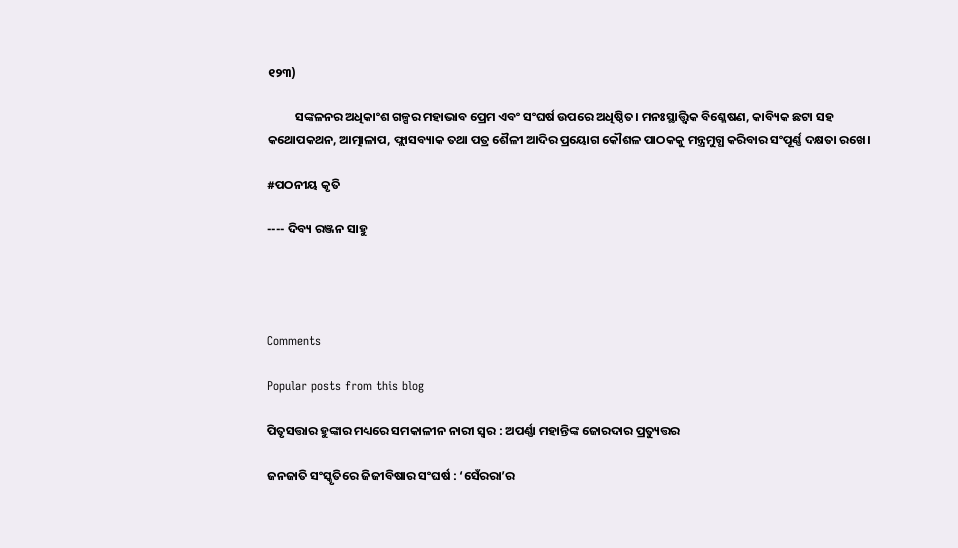୧୨୩)

          ସଙ୍କଳନର ଅଧିକାଂଶ ଗଳ୍ପର ମହାଭାବ ପ୍ରେମ ଏବଂ ସଂଘର୍ଷ ଉପରେ ଅଧିଷ୍ଠିତ। ମନଃସ୍ଥାତ୍ତ୍ଵିକ ବିଶ୍ଳେଷଣ, କାବ୍ୟିକ ଛଟା ସହ କଥୋପକଥନ, ଆତ୍ମାଳାପ, ଫ୍ଲାସବ୍ୟାକ ତଥା ପତ୍ର ଶୈଳୀ ଆଦିର ପ୍ରୟୋଗ କୌଶଳ ପାଠକକୁ ମନ୍ତ୍ରମୁଗ୍ଧ କରିବାର ସଂପୂର୍ଣ୍ଣ ଦକ୍ଷତା ରଖେ।

#ପଠନୀୟ କୃତି

---- ଦିବ୍ୟ ରଞ୍ଜନ ସାହୁ




Comments

Popular posts from this blog

ପିତୃସତ୍ତାର ହୁଙ୍କାର ମଧ୍ୟରେ ସମକାଳୀନ ନାରୀ ସ୍ଵର : ଅପର୍ଣ୍ଣା ମହାନ୍ତିଙ୍କ ଜୋରଦାର ପ୍ରତ୍ୟୁତ୍ତର

ଜନଜାତି ସଂସ୍କୃତିରେ ଜିଜୀବିଷାର ସଂଘର୍ଷ : ‘ସେଁରରା’ର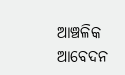ଆଞ୍ଚଳିକ ଆବେଦନ